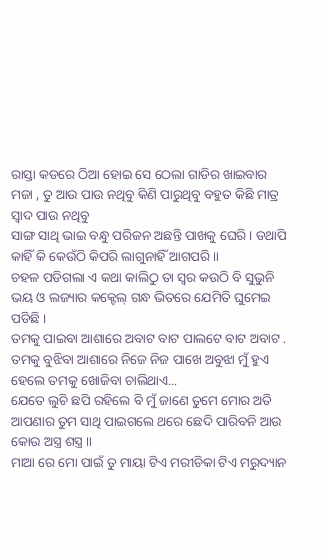ରାସ୍ତା କଡରେ ଠିଆ ହୋଇ ସେ ଠେଲା ଗାଡିର ଖାଇବାର ମଜା , ତୁ ଆଉ ପାଉ ନଥିବୁ କିଣି ପାରୁଥିବୁ ବହୁତ କିଛି ମାତ୍ର ସ୍ୱାଦ ପାଉ ନଥିବୁ
ସାଙ୍ଗ ସାଥି ଭାଇ ବନ୍ଧୁ ପରିଜନ ଅଛନ୍ତି ପାଖକୁ ଘେରି । ଡଥାପି କାହିଁ କି କେଉଁଠି କିପରି ଲାଗୁନାହିଁ ଆଗପରି ॥
ଚହଳ ପଡିଗଲା ଏ କଥା କାଲିଠୁ ତା ସ୍ଵର କଉଠି ବି ସୁଭୁନି ଭୟ ଓ ଲଜ୍ୟାର କକ୍ଟେଲ୍ ଗନ୍ଧ ଭିତରେ ଯେମିତି ଘୁମେଇ ପଡିଛି ।
ତମକୁ ପାଇବା ଆଶାରେ ଅବାଟ ବାଟ ପାଲଟେ ବାଟ ଅବାଟ . ତମକୁ ବୁଝିବା ଆଶାରେ ନିଜେ ନିଜ ପାଖେ ଅବୁଝା ମୁଁ ହୁଏ ହେଲେ ତମକୁ ଖୋଜିବା ଚାଲିଥାଏ...
ଯେତେ ଲୁଚି ଛପି ରହିଲେ ବି ମୁଁ ଜାଣେ ତୁମେ ମୋର ଅତି ଆପଣାର ତୁମ ସାଥି ପାଇଗଲେ ଥରେ ଛେଦି ପାରିବନି ଆଉ କୋଉ ଅସ୍ତ୍ର ଶସ୍ତ୍ର ॥
ମାଆ ରେ ମୋ ପାଇଁ ତୁ ମାୟା ଟିଏ ମରୀଚିକା ଟିଏ ମରୁଦ୍ୟାନ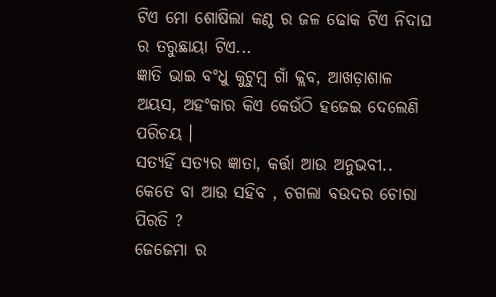ଟିଏ ମୋ ଶୋଷିଲା କଣ୍ଠ ର ଜଳ ଢୋକ ଟିଏ ନିଦାଘ ର ତରୁଛାୟା ଟିଏ...
ଜ୍ଞାତି ଭାଇ ବଂଧୁ କୁଟୁମ୍ବ ଗାଁ କ୍ଲବ, ଆଖଡ଼ାଶାଳ ଅୟସ, ଅହଂକାର କିଏ କେଉଁଠି ହଜେଇ ଦେଲେଣି ପରିଚୟ ।
ସତ୍ୟହିଁ ସତ୍ୟର ଜ୍ଞାତା, କର୍ତ୍ତା ଆଉ ଅନୁଭବୀ..
କେତେ ବା ଆଉ ସହିବ , ଚଗଲା ବଉଦର ଚୋରା ପିରତି ?
ଜେଜେମା ର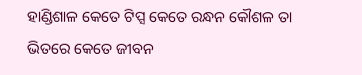ହାଣ୍ଡିଶାଳ କେତେ ଟିପ୍ସ କେତେ ରନ୍ଧନ କୌଶଳ ତା ଭିତରେ କେତେ ଜୀବନ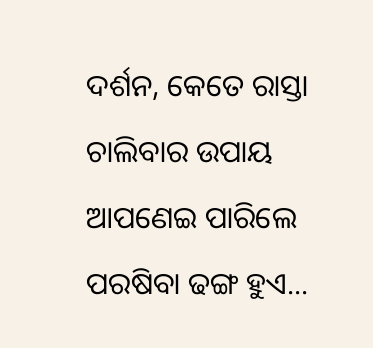ଦର୍ଶନ, କେତେ ରାସ୍ତା ଚାଲିବାର ଉପାୟ ଆପଣେଇ ପାରିଲେ ପରଷିବା ଢଙ୍ଗ ହୁଏ...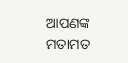ଆପଣଙ୍କ ମତାମତ